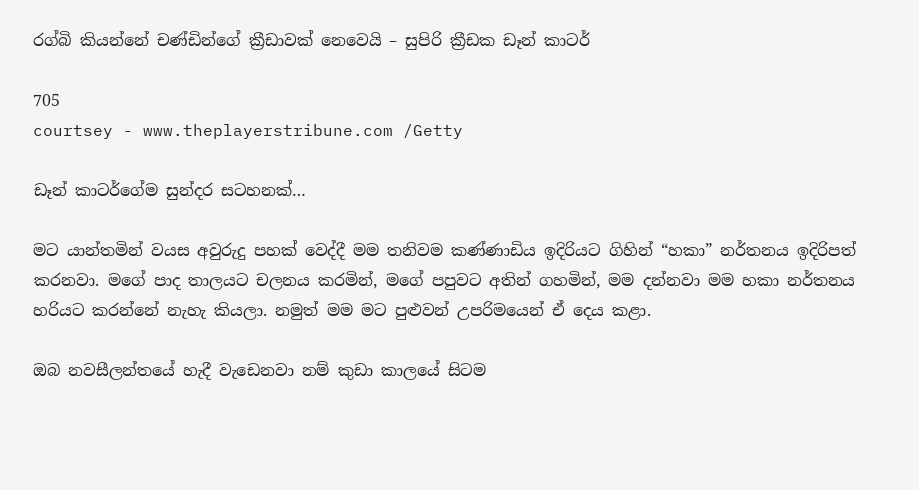රග්බි කියන්නේ චණ්ඩින්ගේ ක්‍රීඩාවක් නෙවෙයි – සුපිරි ක්‍රීඩක ඩෑන් කාටර්

705
courtsey - www.theplayerstribune.com /Getty

ඩෑන් කාටර්ගේම සුන්දර සටහනක්…

මට යාන්තමින් වයස අවුරුදු පහක් වෙද්දී මම තනිවම කණ්ණාඩිය ඉදිරියට ගිහින් “හකා” නර්තනය ඉදිරිපත් කරනවා. මගේ පාද තාලයට චලනය කරමින්, මගේ පපුවට අතින් ගහමින්, මම දන්නවා මම හකා නර්තනය හරියට කරන්නේ නැහැ කියලා. නමුත් මම මට පුළුවන් උපරිමයෙන් ඒ දෙය කළා.

ඔබ නවසීලන්තයේ හැදී වැඩෙනවා නම් කුඩා කාලයේ සිටම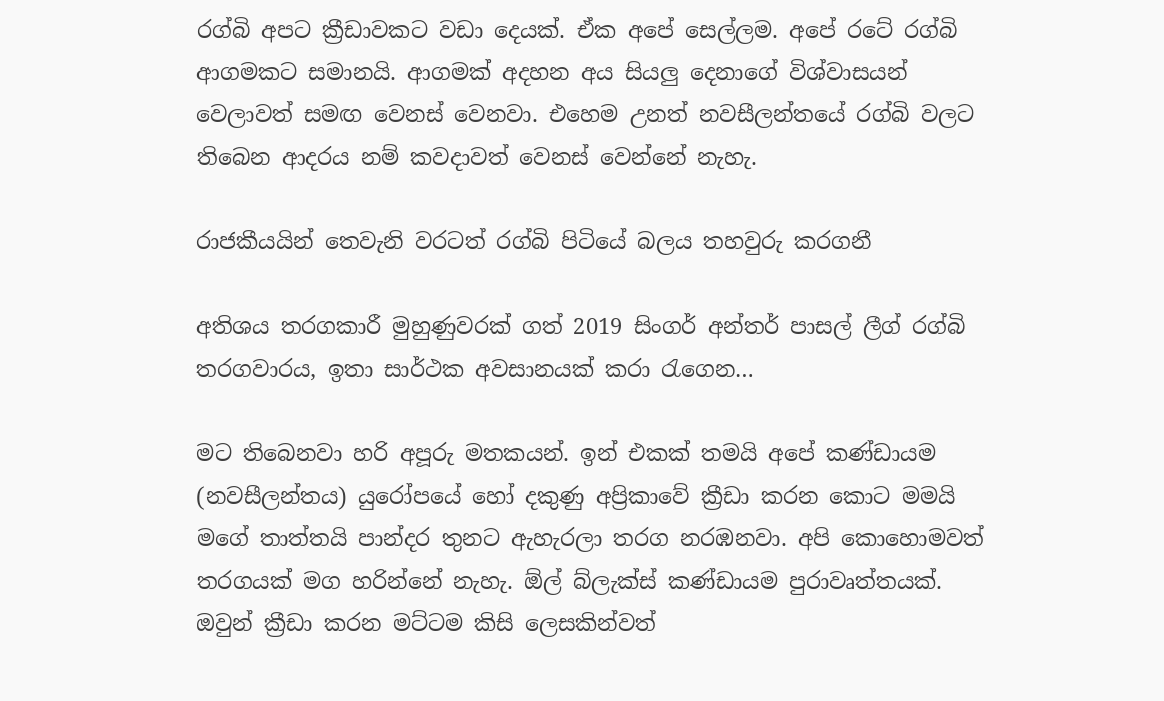රග්බි අපට ක්‍රීඩාවකට වඩා දෙයක්. ඒක අපේ සෙල්ලම. අපේ රටේ රග්බි ආගමකට සමානයි. ආගමක් අදහන අය සියලු දෙනාගේ විශ්වාසයන් වෙලාවත් සමඟ වෙනස් වෙනවා. එහෙම උනත් නවසීලන්තයේ රග්බි වලට තිබෙන ආදරය නම් කවදාවත් වෙනස් වෙන්නේ නැහැ.

රාජකීයයින් තෙවැනි වරටත් රග්බි පිටියේ බලය තහවුරු කරගනී

අතිශය තරගකාරී මුහුණුවරක් ගත් 2019 සිංගර් අන්තර් පාසල් ලීග් රග්බි තරගවාරය, ඉතා සාර්ථක අවසානයක් කරා රැගෙන…

මට තිබෙනවා හරි අපූරු මතකයන්. ඉන් එකක් තමයි අපේ කණ්ඩායම (නවසීලන්තය) යුරෝපයේ හෝ දකුණු අප්‍රිකාවේ ක්‍රීඩා කරන කොට මමයි මගේ තාත්තයි පාන්දර තුනට ඇහැරලා තරග නරඹනවා. අපි කොහොමවත් තරගයක් මග හරින්නේ නැහැ. ඕල් බ්ලැක්ස් කණ්ඩායම පුරාවෘත්තයක්. ඔවුන් ක්‍රීඩා කරන මට්ටම කිසි ලෙසකින්වත්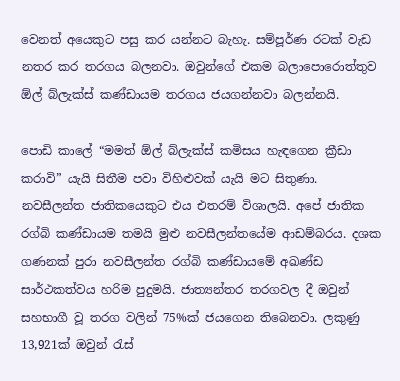වෙනත් අයෙකුට පසු කර යන්නට බැහැ. සම්පූර්ණ රටක් වැඩ නතර කර තරගය බලනවා. ඔවුන්ගේ එකම බලාපොරොත්තුව ඕල් බ්ලැක්ස් කණ්ඩායම තරගය ජයගන්නවා බලන්නයි.

පොඩි කාලේ “මමත් ඕල් බ්ලැක්ස් කමිසය හැඳගෙන ක්‍රීඩා කරාවි” යැයි සිතීම පවා විහිළුවක් යැයි මට සිතුණා. නවසීලන්ත ජාතිකයෙකුට එය එතරම් විශාලයි. අපේ ජාතික රග්බි කණ්ඩායම තමයි මුළු නවසීලන්තයේම ආඩම්බරය. දශක ගණනක් පුරා නවසීලන්ත රග්බි කණ්ඩායමේ අඛණ්ඩ සාර්ථකත්වය හරිම පුදුමයි. ජාත්‍යන්තර තරගවල දී ඔවුන් සහභාගී වූ තරග වලින් 75%ක් ජයගෙන තිබෙනවා. ලකුණු 13,921ක් ඔවුන් රැස්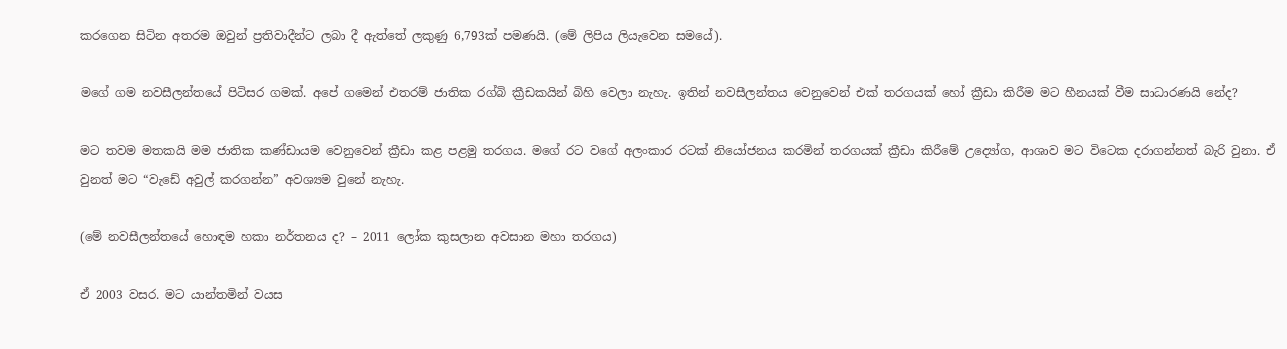කරගෙන සිටින අතරම ඔවුන් ප්‍රතිවාදීන්ට ලබා දී ඇත්තේ ලකුණු 6,793ක් පමණයි. (මේ ලිපිය ලියැවෙන සමයේ).

මගේ ගම නවසීලන්තයේ පිටිසර ගමක්. අපේ ගමෙන් එතරම් ජාතික රග්බි ක්‍රීඩකයින් බිහි වෙලා නැහැ. ඉතින් නවසීලන්තය වෙනුවෙන් එක් තරගයක් හෝ ක්‍රීඩා කිරීම මට හීනයක් වීම සාධාරණයි නේද?

මට තවම මතකයි මම ජාතික කණ්ඩායම වෙනුවෙන් ක්‍රීඩා කළ පළමු තරගය. මගේ රට වගේ අලංකාර රටක් නියෝජනය කරමින් තරගයක් ක්‍රීඩා කිරීමේ උද්‍යෝග, ආශාව මට විටෙක දරාගන්නත් බැරි වුනා. ඒ වුනත් මට “වැඩේ අවුල් කරගන්න” අවශ්‍යම වුනේ නැහැ.

(මේ නවසීලන්තයේ හොඳම හකා නර්තනය ද? – 2011 ලෝක කුසලාන අවසාන මහා තරගය)

ඒ 2003 වසර. මට යාන්තමින් වයස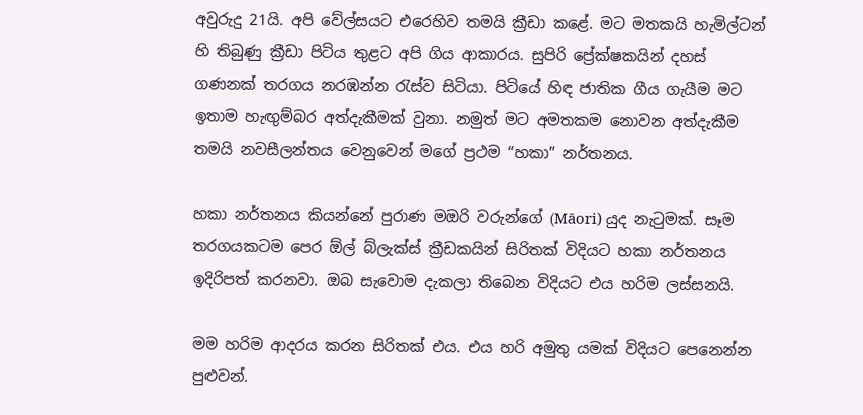අවුරුදු 21යි. අපි වේල්සයට එරෙහිව තමයි ක්‍රීඩා කළේ. මට මතකයි හැමිල්ටන් හි තිබුණු ක්‍රීඩා පිටිය තුළට අපි ගිය ආකාරය. සුපිරි ප්‍රේක්ෂකයින් දහස් ගණනක් තරගය නරඹන්න රැස්ව සිටියා. පිටියේ හිඳ ජාතික ගීය ගැයීම මට ඉතාම හැඟුම්බර අත්දැකීමක් වුනා. නමුත් මට අමතකම නොවන අත්දැකීම තමයි නවසීලන්තය වෙනුවෙන් මගේ ප්‍රථම “හකා” නර්තනය.

හකා නර්තනය කියන්නේ පුරාණ මඔරි වරුන්ගේ (Māori) යුද නැටුමක්. සෑම තරගයකටම පෙර ඕල් බ්ලැක්ස් ක්‍රීඩකයින් සිරිතක් විදියට හකා නර්තනය ඉදිරිපත් කරනවා. ඔබ සැවොම දැකලා තිබෙන විදියට එය හරිම ලස්සනයි.

මම හරිම ආදරය කරන සිරිතක් එය. එය හරි අමුතු යමක් විදියට පෙනෙන්න පුළුවන්.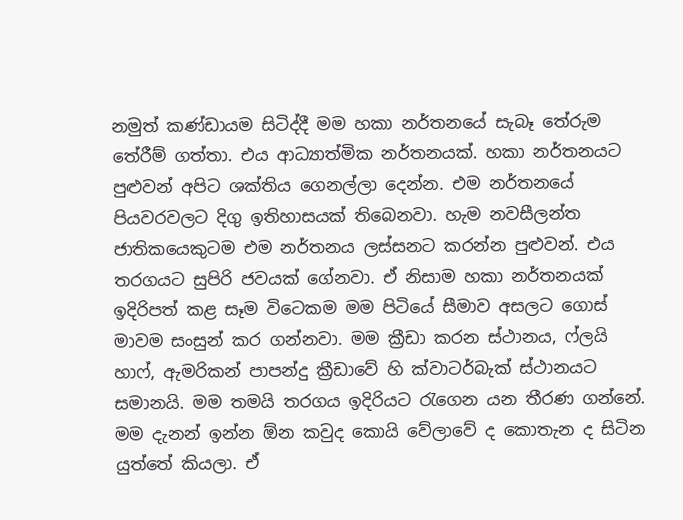නමුත් කණ්ඩායම සිටිද්දී මම හකා නර්තනයේ සැබෑ තේරුම තේරීම් ගත්තා. එය ආධ්‍යාත්මික නර්තනයක්. හකා නර්තනයට පුළුවන් අපිට ශක්තිය ගෙනල්ලා දෙන්න. එම නර්තනයේ පියවරවලට දිගු ඉතිහාසයක් තිබෙනවා. හැම නවසීලන්ත ජාතිකයෙකුටම එම නර්තනය ලස්සනට කරන්න පුළුවන්. එය තරගයට සුපිරි ජවයක් ගේනවා. ඒ නිසාම හකා නර්තනයක් ඉදිරිපත් කළ සෑම විටෙකම මම පිටියේ සීමාව අසලට ගොස් මාවම සංසුන් කර ගන්නවා. මම ක්‍රීඩා කරන ස්ථානය, ෆ්ලයි හාෆ්, ඇමරිකන් පාපන්දු ක්‍රීඩාවේ හි ක්වාටර්බැක් ස්ථානයට සමානයි. මම තමයි තරගය ඉදිරියට රැගෙන යන තීරණ ගන්නේ. මම දැනන් ඉන්න ඕන කවුද කොයි වේලාවේ ද කොතැන ද සිටින යුත්තේ කියලා. ඒ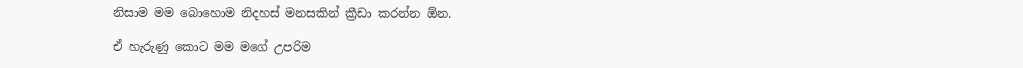නිසාම මම බොහොම නිදහස් මනසකින් ක්‍රීඩා කරන්න ඕන.

ඒ හැරුණු කොට මම මගේ උපරිම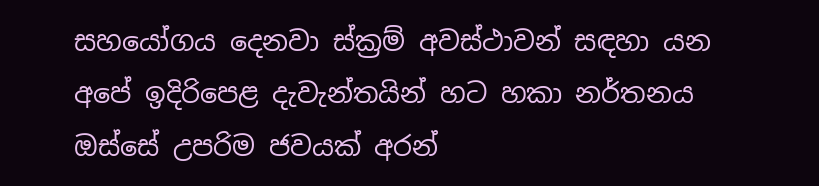සහයෝගය දෙනවා ස්ක්‍රම් අවස්ථාවන් සඳහා යන අපේ ඉදිරිපෙළ දැවැන්තයින් හට හකා නර්තනය ඔස්සේ උපරිම ජවයක් අරන්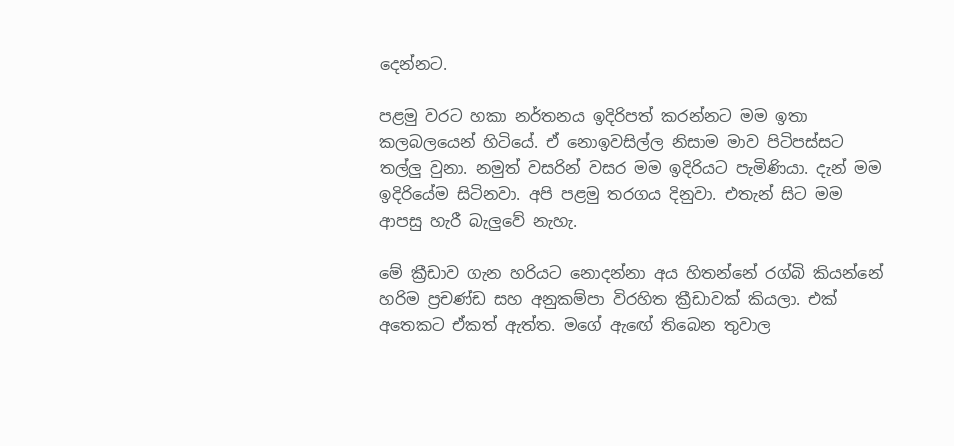දෙන්නට.

පළමු වරට හකා නර්තනය ඉදිරිපත් කරන්නට මම ඉතා කලබලයෙන් හිටියේ. ඒ නොඉවසිල්ල නිසාම මාව පිටිපස්සට තල්ලු වුනා. නමුත් වසරින් වසර මම ඉදිරියට පැමිණියා. දැන් මම ඉදිරියේම සිටිනවා. අපි පළමු තරගය දිනුවා. එතැන් සිට මම ආපසු හැරී බැලුවේ නැහැ.

මේ ක්‍රීඩාව ගැන හරියට නොදන්නා අය හිතන්නේ රග්බි කියන්නේ හරිම ප්‍රචණ්ඩ සහ අනුකම්පා විරහිත ක්‍රීඩාවක් කියලා. එක් අතෙකට ඒකත් ඇත්ත. මගේ ඇඟේ තිබෙන තුවාල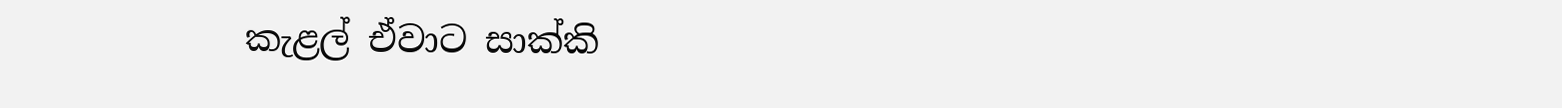කැළල් ඒවාට සාක්කි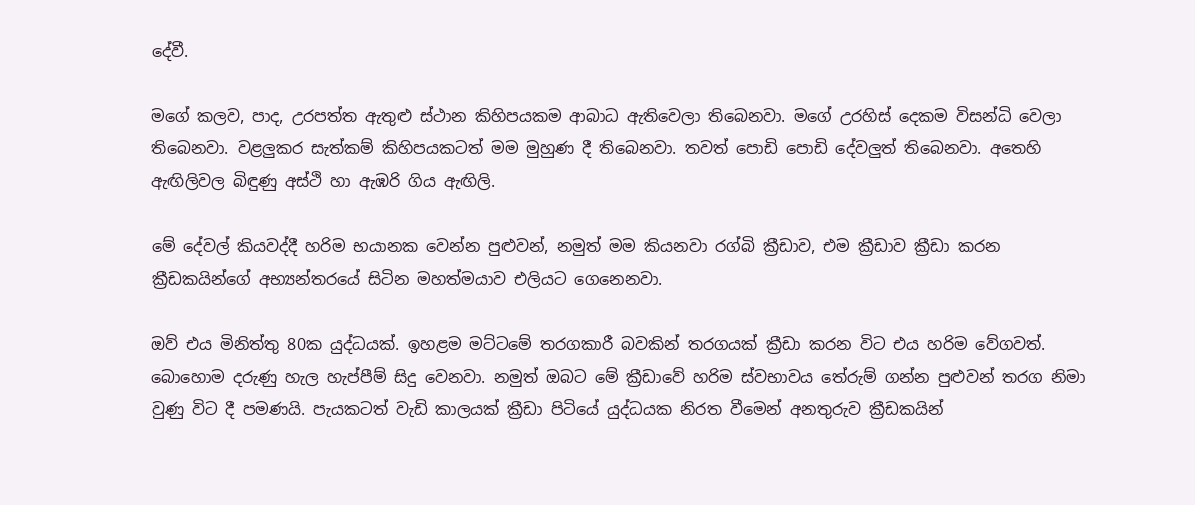දේවී.

මගේ කලව, පාද, උරපත්ත ඇතුළු ස්ථාන කිහිපයකම ආබාධ ඇතිවෙලා තිබෙනවා. මගේ උරහිස් දෙකම විසන්ධි වෙලා තිබෙනවා. වළලුකර සැත්කම් කිහිපයකටත් මම මුහුණ දී තිබෙනවා. තවත් පොඩි පොඩි දේවලුත් තිබෙනවා. අතෙහි ඇඟිලිවල බිඳුණු අස්ථි හා ඇඹරි ගිය ඇඟිලි.

මේ දේවල් කියවද්දී හරිම භයානක වෙන්න පුළුවන්, නමුත් මම කියනවා රග්බි ක්‍රීඩාව, එම ක්‍රීඩාව ක්‍රීඩා කරන ක්‍රීඩකයින්ගේ අභ්‍යන්තරයේ සිටින මහත්මයාව එලියට ගෙනෙනවා.

ඔව් එය මිනිත්තු 80ක යුද්ධයක්. ඉහළම මට්ටමේ තරගකාරී බවකින් තරගයක් ක්‍රීඩා කරන විට එය හරිම වේගවත්. බොහොම දරුණු හැල හැප්පීම් සිදු වෙනවා. නමුත් ඔබට මේ ක්‍රීඩාවේ හරිම ස්වභාවය තේරුම් ගන්න පුළුවන් තරග නිමා වුණු විට දී පමණයි. පැයකටත් වැඩි කාලයක් ක්‍රීඩා පිටියේ යුද්ධයක නිරත වීමෙන් අනතුරුව ක්‍රීඩකයින්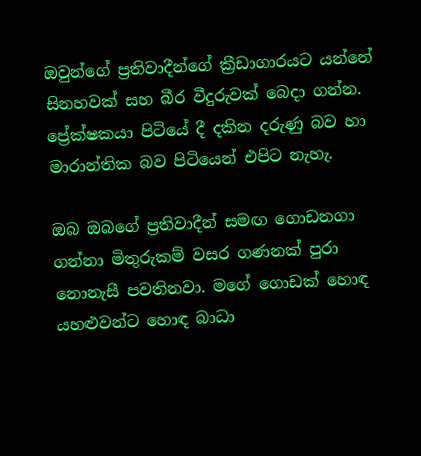ඔවුන්ගේ ප්‍රතිවාදීන්ගේ ක්‍රීඩාගාරයට යන්නේ සිනහවක් සහ බීර වීදුරුවක් බෙදා ගන්න. ප්‍රේක්ෂකයා පිටියේ දී දකින දරුණු බව හා මාරාන්තික බව පිටියෙන් එපිට නැහැ.

ඔබ ඔබගේ ප්‍රතිවාදීන් සමඟ ගොඩනගා ගන්නා මිතුරුකම් වසර ගණනක් පුරා නොනැසී පවතිනවා. මගේ ගොඩක් හොඳ යහළුවන්ට හොඳ බාධා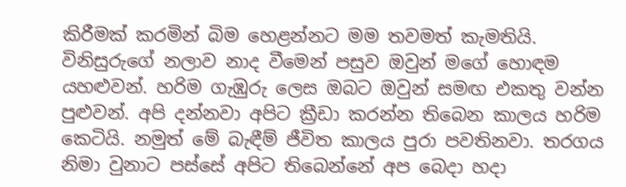කිරීමක් කරමින් බිම හෙළන්නට මම තවමත් කැමතියි. විනිසුරුගේ නලාව නාද වීමෙන් පසුව ඔවුන් මගේ හොඳම යහළුවන්. හරිම ගැඹුරු ලෙස ඔබට ඔවුන් සමඟ එකතු වන්න පුළුවන්. අපි දන්නවා අපිට ක්‍රීඩා කරන්න තිබෙන කාලය හරිම කෙටියි. නමුත් මේ බැඳීම් ජීවිත කාලය පුරා පවතිනවා. තරගය නිමා වුනාට පස්සේ අපිට තිබෙන්නේ අප බෙදා හදා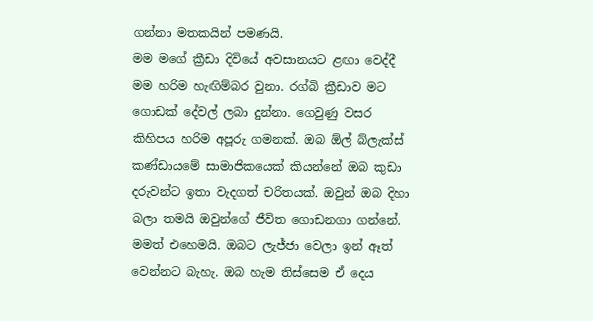ගන්නා මතකයින් පමණයි.
මම මගේ ක්‍රීඩා දිවියේ අවසානයට ළඟා වෙද්දී මම හරිම හැඟිම්බර වුනා. රග්බි ක්‍රීඩාව මට ගොඩක් දේවල් ලබා දුන්නා. ගෙවුණු වසර කිහිපය හරිම අපූරු ගමනක්. ඔබ ඕල් බ්ලැක්ස් කණ්ඩායමේ සාමාජිකයෙක් කියන්නේ ඔබ කුඩා දරුවන්ට ඉතා වැදගත් චරිතයක්. ඔවුන් ඔබ දිහා බලා තමයි ඔවුන්ගේ ජීවිත ගොඩනගා ගන්නේ. මමත් එහෙමයි. ඔබට ලැජ්ජා වෙලා ඉන් ඈත් වෙන්නට බැහැ. ඔබ හැම තිස්සෙම ඒ දෙය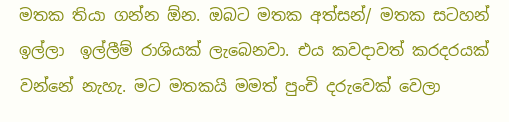මතක තියා ගන්න ඕන. ඔබට මතක අත්සන්/ මතක සටහන් ඉල්ලා  ඉල්ලීම් රාශියක් ලැබෙනවා. එය කවදාවත් කරදරයක් වන්නේ නැහැ. මට මතකයි මමත් පුංචි දරුවෙක් වෙලා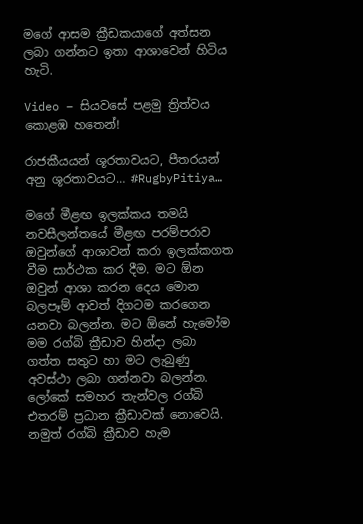මගේ ආසම ක්‍රීඩකයාගේ අත්සන ලබා ගන්නට ඉතා ආශාවෙන් හිටිය හැටි.

Video – සියවසේ පළමු ත්‍රිත්වය කොළඹ හතෙන්!

රාජකීයයන් ශූරතාවයට, පීතරයන් අනු ශූරතාවයට… #RugbyPitiya…

මගේ මීළඟ ඉලක්කය තමයි නවසීලන්තයේ මීළඟ පරම්පරාව ඔවුන්ගේ ආශාවන් කරා ඉලක්කගත වීම සාර්ථක කර දීම. මට ඕන ඔවුන් ආශා කරන දෙය මොන බලපෑම් ආවත් දිගටම කරගෙන යනවා බලන්න. මට ඕනේ හැමෝම මම රග්බි ක්‍රීඩාව හින්දා ලබා ගත්ත සතුට හා මට ලැබුණු අවස්ථා ලබා ගන්නවා බලන්න.
ලෝකේ සමහර තැන්වල රග්බි එතරම් ප්‍රධාන ක්‍රීඩාවක් නොවෙයි. නමුත් රග්බි ක්‍රීඩාව හැම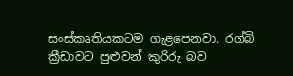සංස්කෘතියකටම ගැළපෙනවා. රග්බි ක්‍රීඩාවට පුළුවන් කුරිරු බව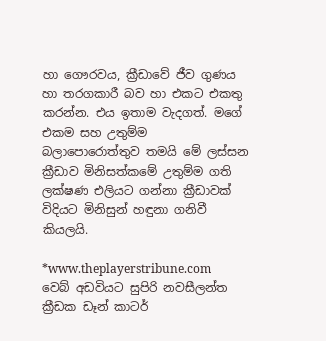හා ගෞරවය, ක්‍රීඩාවේ ජීව ගුණය හා තරගකාරී බව හා එකට එකතු කරන්න. එය ඉතාම වැදගත්. මගේ එකම සහ උතුම්ම බලාපොරොත්තුව තමයි මේ ලස්සන ක්‍රීඩාව මිනිසත්කමේ උතුම්ම ගති ලක්ෂණ එලියට ගන්නා ක්‍රීඩාවක් විදියට මිනිසුන් හඳුනා ගනිවී කියලයි.

*www.theplayerstribune.com  වෙබ් අඩවියට සුපිරි නවසීලන්ත ක්‍රීඩක ඩෑන් කාටර්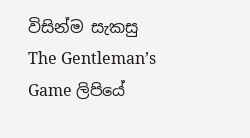විසින්ම සැකසු The Gentleman’s Game ලිපියේ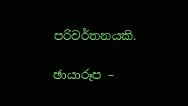පරිවර්තනයකි.

ඡායාරූප –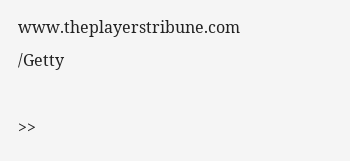www.theplayerstribune.com /Getty

>>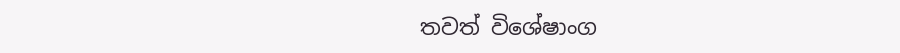තවත් විශේෂාංග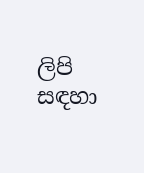ලිපි සඳහා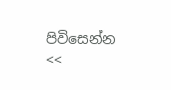පිවිසෙන්න <<